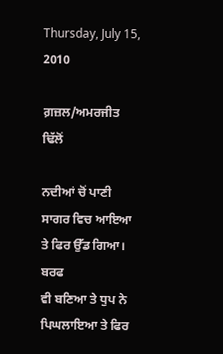Thursday, July 15, 2010

ਗ਼ਜ਼ਲ/ਅਮਰਜੀਤ ਢਿੱਲੋਂ

ਨਦੀਆਂ ਚੋਂ ਪਾਣੀ ਸਾਗਰ ਵਿਚ ਆਇਆ ਤੇ ਫਿਰ ਉੱਡ ਗਿਆ।
ਬਰਫ
ਵੀ ਬਣਿਆ ਤੇ ਧੁਪ ਨੇ ਪਿਘਲਾਇਆ ਤੇ ਫਿਰ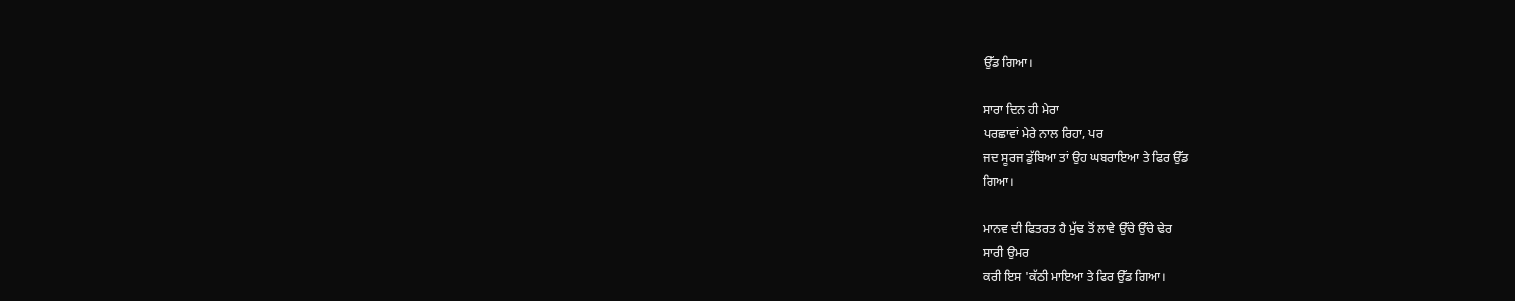ਉੱਡ ਗਿਆ।

ਸਾਰਾ ਦਿਨ ਹੀ ਮੇਰਾ
ਪਰਛਾਵਾਂ ਮੇਰੇ ਨਾਲ ਰਿਹਾ, ਪਰ
ਜਦ ਸੂਰਜ ਡੁੱਬਿਆ ਤਾਂ ਉਹ ਘਬਰਾਇਆ ਤੇ ਫਿਰ ਉੱਡ
ਗਿਆ।

ਮਾਨਵ ਦੀ ਫਿਤਰਤ ਹੈ ਮੁੱਢ ਤੋਂ ਲਾਵੇ ਉੱਚੇ ਉੱਚੇ ਢੇਰ
ਸਾਰੀ ਉਮਰ
ਕਰੀ ਇਸ 'ਕੱਠੀ ਮਾਇਆ ਤੇ ਫਿਰ ਉੱਡ ਗਿਆ।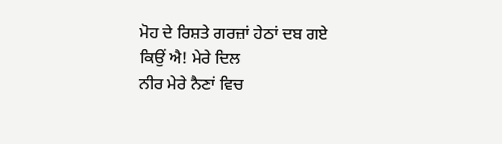ਮੋਹ ਦੇ ਰਿਸ਼ਤੇ ਗਰਜ਼ਾਂ ਹੇਠਾਂ ਦਬ ਗਏ
ਕਿਉਂ ਐ! ਮੇਰੇ ਦਿਲ
ਨੀਰ ਮੇਰੇ ਨੈਣਾਂ ਵਿਚ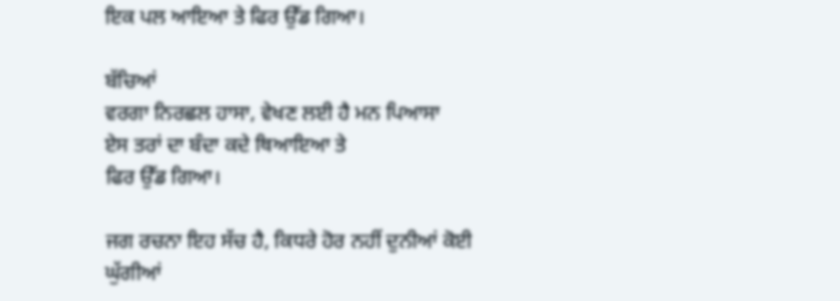ਇਕ ਪਲ ਆਇਆ ਤੇ ਫਿਰ ਉੱਡ ਗਿਆ।

ਬੱਚਿਆਂ
ਵਰਗਾ ਨਿਰਛਲ ਹਾਸਾ, ਵੇਖਣ ਲਈ ਹੈ ਮਨ ਪਿਆਸਾ
ਏਸ ਤਰਾਂ ਦਾ ਬੰਦਾ ਕਦੇ ਥਿਆਇਆ ਤੇ
ਫਿਰ ਉੱਡ ਗਿਆ।

ਜਗ ਰਚਨਾ ਇਹ ਸੱਚ ਹੈ, ਕਿਧਰੇ ਹੋਰ ਨਹੀਂ ਦੁਨੀਆਂ ਕੋਈ
ਘੁੱਗੀਆਂ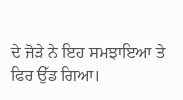ਦੇ ਜੋੜੇ ਨੇ ਇਹ ਸਮਝਾਇਆ ਤੇ ਫਿਰ ਉੱਡ ਗਿਆ।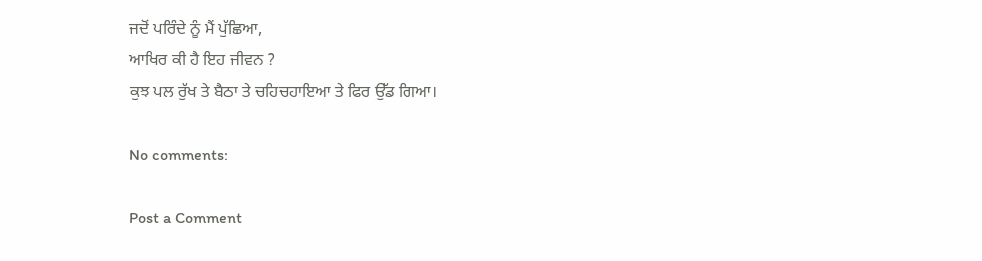ਜਦੋਂ ਪਰਿੰਦੇ ਨੂੰ ਮੈਂ ਪੁੱਛਿਆ,
ਆਖਿਰ ਕੀ ਹੈ ਇਹ ਜੀਵਨ ?
ਕੁਝ ਪਲ ਰੁੱਖ ਤੇ ਬੈਠਾ ਤੇ ਚਹਿਚਹਾਇਆ ਤੇ ਫਿਰ ਉੱਡ ਗਿਆ।

No comments:

Post a Comment